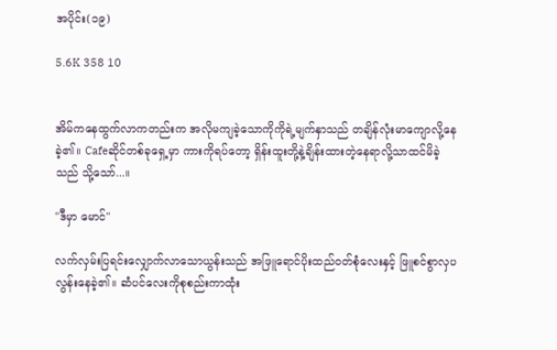အပိုင်း(၁၉)

5.6K 358 10


အိမ်ကနေထွက်လာကတည်းက အလိုမကျခဲ့သောကိုကိုရဲ့မျက်နှာသည် တချိန်လုံးမာကျောလို့နေခဲ့၏။ Cafeဆိုင်တစ်ခုရှေ့မှာ ကားကိုရပ်တော့ ရှိန်းထူးတို့နဲ့ချိန်းထားတဲ့နေရာလို့သာထင်မိခဲ့သည် သို့သော်...။

"ဒီမှာ မောင်"

လက်လှမ်းပြရင်းလျှောက်လာသောယွန်းသည် အဖြူရောင်ပိုးထည်၀တ်စုံလေးနှင့် ဖြူစင်စွာလှပလွန်းနေခဲ့၏။ ဆံပင်လေးကိုစုစည်းကာထုံး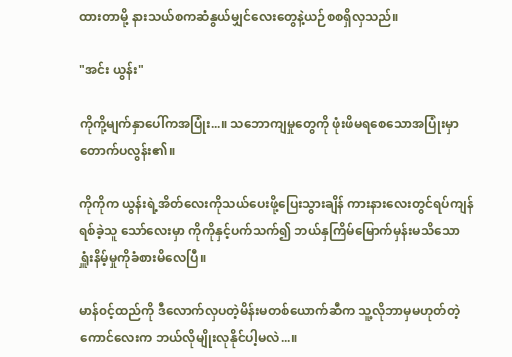ထားတာမို့ နားသယ်စကဆံနွယ်မျှင်လေးတွေနဲ့ယဉ်စစရှိလှသည်။

"အင်း ယွန်း"

ကိုကို့မျက်နှာပေါ်ကအပြုံး...။ သဘောကျမှုတွေကို ဖုံးဖိမရစေသောအပြုံးမှာ တောက်ပလွန်း၏။

ကိုကိုက ယွန်းရဲ့အိတ်လေးကိုသယ်ပေးဖို့ပြေးသွားချိန် ကားနားလေးတွင်ရပ်ကျန်ရစ်ခဲ့သူ သော်လေးမှာ ကိုကိုနှင့်ပက်သက်၍ ဘယ်နှကြိမ်မြောက်မှန်းမသိသော ရှူံးနိမ့်မှုကိုခံစားမိလေပြီ။

မာန်၀င့်ထည်ကို ဒီလောက်လှပတဲ့မိန်းမတစ်ယောက်ဆီက သူ့လိုဘာမှမဟုတ်တဲ့ကောင်လေးက ဘယ်လိုမျိုးလုနိုင်ပါ့မလဲ...။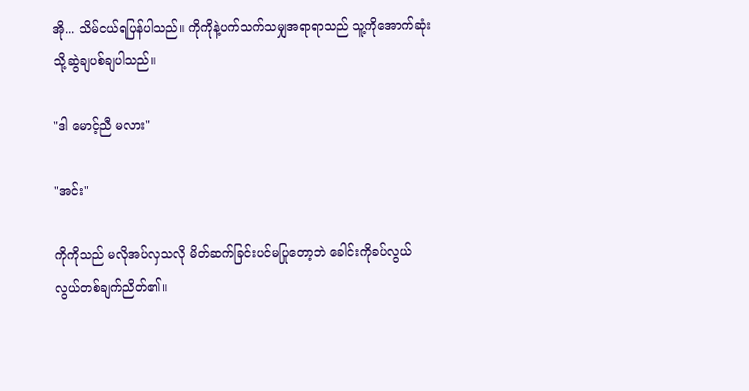အို... သိမ်ငယ်ရပြန်ပါသည်။ ကိုကိုနဲ့ပက်သက်သမျှအရာရာသည် သူ့ကိုအောက်ဆုံးသို့ဆွဲချပစ်ချပါသည်။

"ဒါ မောင့်ညီ မလား"

"အင်း"

ကိုကိုသည် မလိုအပ်လှသလို မိတ်ဆက်ခြင်းပင်မပြုတော့ဘဲ ခေါင်းကိုခပ်လွယ်လွယ်တစ်ချက်ညိတ်၏။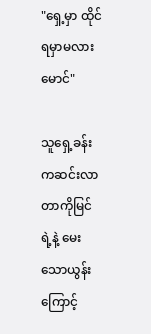"ရှေ့မှာ ထိုင်ရမှာမလား မောင်"

သူရှေ့ခန်းကဆင်းလာတာကိုမြင်ရဲ့နဲ့ မေးသောယွန်းကြောင့်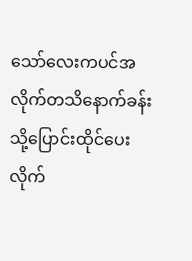သော်လေးကပင်အလိုက်တသိနောက်ခန်းသို့ပြောင်းထိုင်ပေးလိုက်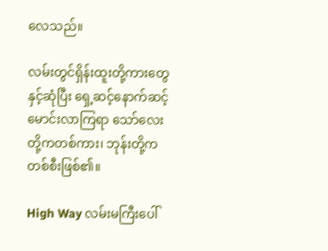လေသည်။

လမ်းတွင်ရှိန်းထူးတို့ကားတွေနှင့်ဆုံပြီး ရှေ့ဆင့်နောက်ဆင့်မောင်းလာကြရာ သော်လေးတို့ကတစ်ကား၊ ဘုန်းတို့ကတစ်စီးဖြစ်၏။

High Way လမ်းမကြီးပေါ်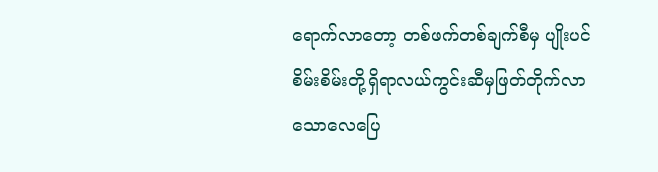ရောက်လာတော့ တစ်ဖက်တစ်ချက်စီမှ ပျိုးပင်စိမ်းစိမ်းတို့ရှိရာလယ်ကွင်းဆီမှဖြတ်တိုက်လာသောလေပြေ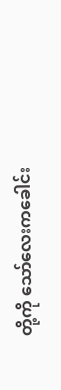တို့ကို သော်လေးကခေါင်း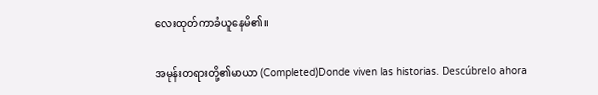လေးထုတ်ကာခံယူနေမိ၏။

အမုန်းတရားတို့၏မာယာ (Completed)Donde viven las historias. Descúbrelo ahora